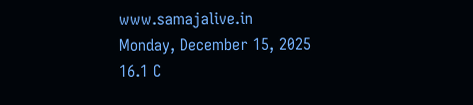www.samajalive.in
Monday, December 15, 2025
16.1 C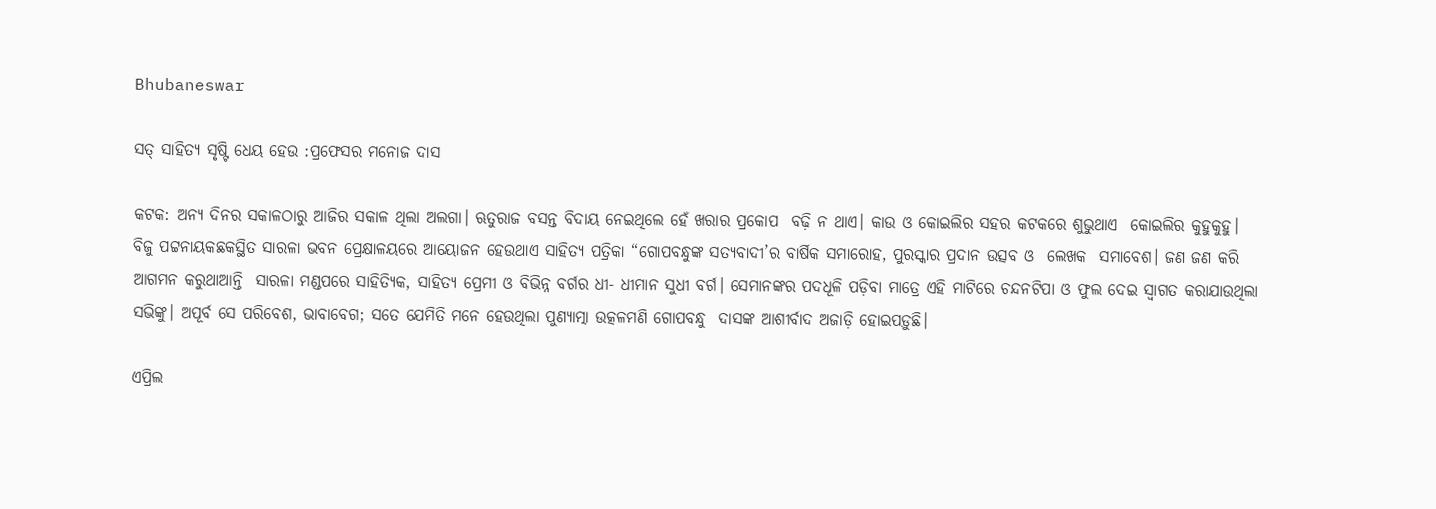Bhubaneswar

ସତ୍‌ ସାହିତ୍ୟ ସୃଷ୍ଟି ଧେୟ ହେଉ :ପ୍ରଫେସର ମନୋଜ ଦାସ

କଟକ: ଅନ୍ୟ ଦିନର ସକାଳଠାରୁ ଆଜିର ସକାଳ ଥିଲା ଅଲଗା। ଋତୁରାଜ ବସନ୍ତ ବିଦାୟ ନେଇଥିଲେ ହେଁ ଖରାର ପ୍ରକୋପ  ବଢ଼ି ନ ଥାଏ। କାଉ ଓ କୋଇଲିର ସହର କଟକରେ ଶୁଭୁଥାଏ  କୋଇଲିର କୁହୁକୁହୁ। ବିଜୁ ପଟ୍ଟନାୟକଛକସ୍ଥିତ ସାରଳା ଭବନ ପ୍ରେକ୍ଷାଳୟରେ ଆୟୋଜନ ହେଉଥାଏ ସାହିତ୍ୟ ପତ୍ରିକା “ଗୋପବନ୍ଧୁଙ୍କ ସତ୍ୟବାଦୀ’ର ବାର୍ଷିକ ସମାରୋହ, ପୁରସ୍କାର ପ୍ରଦାନ ଉତ୍ସବ ଓ  ଲେଖକ  ସମାବେଶ। ଜଣ ଜଣ କରି ଆଗମନ କରୁଥାଆନ୍ତି  ସାରଳା ମଣ୍ଡପରେ ସାହିତ୍ୟିକ, ସାହିତ୍ୟ ପ୍ରେମୀ ଓ ବିଭିନ୍ନ ବର୍ଗର ଧୀ- ଧୀମାନ ସୁଧୀ ବର୍ଗ। ସେମାନଙ୍କର ପଦଧୂଳି ପଡ଼ିବା ମାତ୍ରେ ଏହି ମାଟିରେ ଚନ୍ଦନଟିପା ଓ ଫୁଲ ଦେଇ ସ୍ୱାଗତ କରାଯାଉଥିଲା ସଭିଙ୍କୁ। ଅପୂର୍ବ ସେ ପରିବେଶ, ଭାବାବେଗ; ସତେ ଯେମିତି ମନେ ହେଉଥିଲା ପୁଣ୍ୟାତ୍ମା ଉତ୍କଳମଣି ଗୋପବନ୍ଧୁ  ଦାସଙ୍କ ଆଶୀର୍ବାଦ ଅଜାଡ଼ି ହୋଇପଡ଼ୁଛି।

ଏପ୍ରିଲ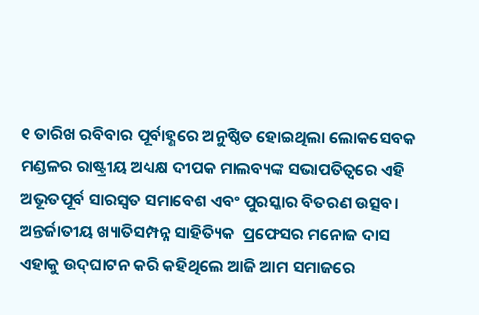୧ ତାରିଖ ରବିବାର ପୂର୍ବାହ୍ଣରେ ଅନୁଷ୍ଠିତ ହୋଇଥିଲା ଲୋକସେବକ ମଣ୍ଡଳର ରାଷ୍ଟ୍ରୀୟ ଅଧ୍ୟକ୍ଷ ଦୀପକ ମାଲବ୍ୟଙ୍କ ସଭାପତିତ୍ୱରେ ଏହି ଅଭୂତପୂର୍ବ ସାରସ୍ୱତ ସମାବେଶ ଏବଂ ପୁରସ୍କାର ବିତରଣ ଉତ୍ସବ। ଅନ୍ତର୍ଜାତୀୟ ଖ୍ୟାତିସମ୍ପନ୍ନ ସାହିତ୍ୟିକ  ପ୍ରଫେସର ମନୋଜ ଦାସ ଏହାକୁ ଉଦ୍‍ଘାଟନ କରି କହିଥିଲେ ଆଜି ଆମ ସମାଜରେ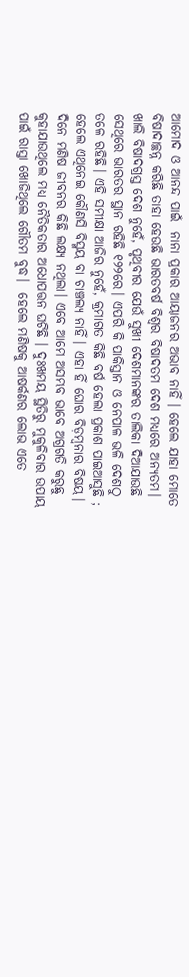ଆମୋଦ ଓ ଆନନ୍ଦ ପାଇଁ  ନାନା ପ୍ରକାର ଆୟାଜନର ଅଭାବ ନାହିଁ । ହେଲେ ଯାହା ମୋତେ ବିଷାଦାଚ୍ଛନ୍ନ କରିଛି ତାହା ହେଉଛି ଭାରତବର୍ଷ ବିଶ୍ୱର ବିଷାଦତମ ଦେଶ ମଧ୍ୟରେ ଅନ୍ୟତମ। ଖାଲି ବିଷାଦଗ୍ରସ୍ତ ଦେଶ ନୁହେଁ, ପୃଥିବୀର ଯେଉଁ ସୁଖୀ ଦେଶମାନଙ୍କର ତାଲିକା ଦିଆଯାଉଛି ସେଥିରେ ଭାରତର ସ୍ଥାନ ରହିଛି ୧୨୨ରେ। ଏପରି କି ପାକିସ୍ତାନ ଓ ନେପାଳ ଭଳି ଦେଶଠୁ ତଳେ ରହିଛି। ଏହି ସମୀକ୍ଷା ଆଜିର ନୁହେଁ, କ୍ରମାଗତ କିଛି ବର୍ଷ ହେଲା ପ୍ରକାଶ ପାଇଆସୁଛି ; ହେଲେ ଏଥିନେଇ କୌଣସି ବିସ୍ମୟ ବା ଚାଞ୍ଚଲ୍ୟ ନାହିଁ। ଏହା ହିଁ ଘୋର ବିଡ଼ମ୍ବନାର ବିଷୟ। ଦିନେ ମଣିଷ ଜୀବନର କିଛି ଲକ୍ଷ୍ୟ ନଥିଲା। ଏବେ ଆମେ ଅସମ୍ଭବ ଭାବେ ଅଗ୍ରଗତି କରୁଛୁ କୁହାଯାଉଥିଲେ ମଧ୍ୟ ନୈତିକତାର ଅଧୋପତ୍ତନ ଘଟିଛି । ଦୁଃଖମୟ ସ୍ଥିତିରୁ ମୁକୁଳିବାର ଉପାୟ ପାଇଁ ରାସ୍ତା ଖୋଜିଥିଲେ ଗୌତମ ବୁଦ୍ଧ।  ହେଲେ ମଣିଷକୁ ଆଷର୍କଣର ଲୋଭ ଏତେ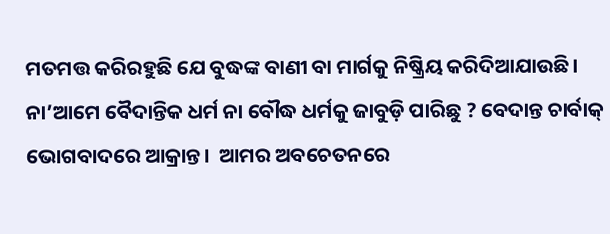ମତମତ୍ତ କରିରହୁଛି ଯେ ବୁଦ୍ଧଙ୍କ ବାଣୀ ବା ମାର୍ଗକୁ ନିଷ୍କ୍ରିୟ କରିଦିଆଯାଉଛି। ନା’ଆମେ ବୈଦାନ୍ତିକ ଧର୍ମ ନା ବୌଦ୍ଧ ଧର୍ମକୁ ଜାବୁଡ଼ି ପାରିଛୁ ? ବେଦାନ୍ତ ଚାର୍ବାକ୍‍  ଭୋଗବାଦରେ ଆକ୍ରାନ୍ତ।  ଆମର ଅବଚେତନରେ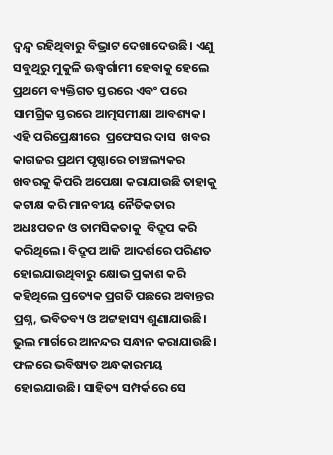ଦ୍ୱନ୍ଦ୍ୱ ରହିଥିବାରୁ ବିଭ୍ରାଟ ଦେଖାଦେଉଛି। ଏଣୁ ସବୁଥିରୁ ମୁକୁଳି ଊଦ୍ଧ୍ୱର୍ଗାମୀ ହେବାକୁ ହେଲେ ପ୍ରଥମେ ବ୍ୟକ୍ତିଗତ ସ୍ତରରେ ଏବଂ ପରେ ସାମଗ୍ରିକ ସ୍ତରରେ ଆତ୍ମସମୀକ୍ଷା ଆବଶ୍ୟକ। ଏହି ପରିପ୍ରେକ୍ଷୀରେ  ପ୍ରଫେସର ଦାସ  ଖବର କାଗଜର ପ୍ରଥମ ପୃଷ୍ଠାରେ ଚାଞ୍ଚଲ୍ୟକର ଖବରକୁ କିପରି ଅପେକ୍ଷା କରାଯାଉଛି ତାହାକୁ  କଟାକ୍ଷ କରି ମାନବୀୟ ନୈତିକତାର ଅଧଃପତନ ଓ ତାମସିକତାକୁ  ବିଦ୍ରୂପ କରି କରିଥିଲେ। ବିଦ୍ରୂପ ଆଜି ଆଦର୍ଶରେ ପରିଣତ ହୋଇଯାଉଥିବାରୁ କ୍ଷୋଭ ପ୍ରକାଶ କରି କହିଥିଲେ ପ୍ରତ୍ୟେକ ପ୍ରଗତି ପଛରେ ଅବାନ୍ତର ପ୍ରଶ୍ନ, ଭବିତବ୍ୟ ଓ ଅଟ୍ଟହାସ୍ୟ ଶୁଣାଯାଉଛି। ଭୁଲ ମାର୍ଗରେ ଆନନ୍ଦର ସନ୍ଧାନ କରାଯାଉଛି। ଫଳରେ ଭବିଷ୍ୟତ ଅନ୍ଧକାରମୟ ହୋଇଯାଉଛି। ସାହିତ୍ୟ ସମ୍ପର୍କରେ ସେ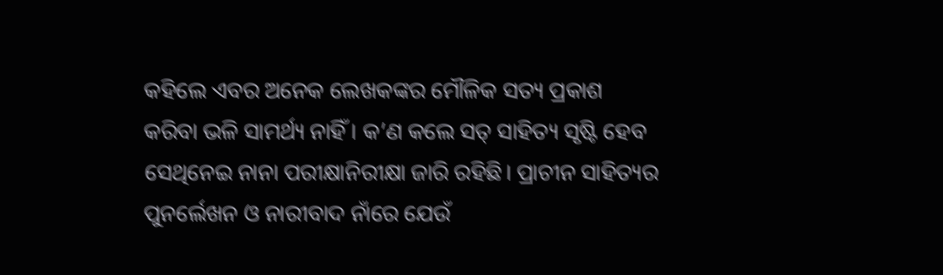କହିଲେ ଏବର ଅନେକ ଲେଖକଙ୍କର ମୌଳିକ ସତ୍ୟ ପ୍ରକାଶ କରିବା ଭଳି ସାମର୍ଥ୍ୟ ନାହିଁ । କ’ଣ କଲେ ସତ୍‍ ସାହିତ୍ୟ ସୃଷ୍ଟି ହେବ ସେଥିନେଇ ନାନା ପରୀକ୍ଷାନିରୀକ୍ଷା ଜାରି ରହିଛି। ପ୍ରାଚୀନ ସାହିତ୍ୟର ପୁନର୍ଲେଖନ ଓ ନାରୀବାଦ ନାଁରେ ଯେଉଁ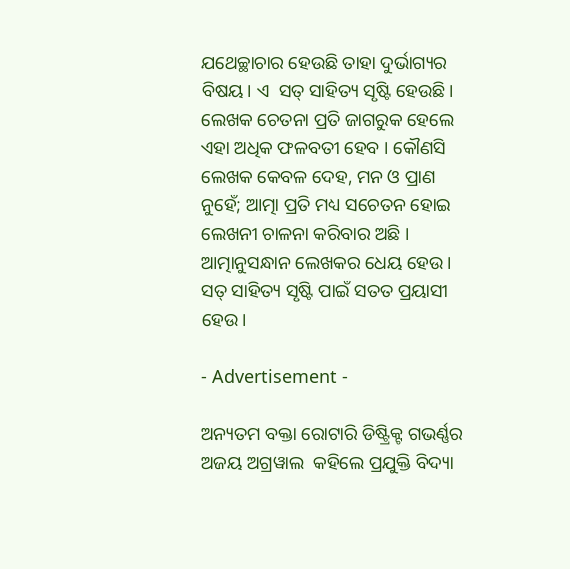ଯଥେଚ୍ଛାଚାର ହେଉଛି ତାହା ଦୁର୍ଭାଗ୍ୟର ବିଷୟ। ଏ  ସତ୍‍ ସାହିତ୍ୟ ସୃଷ୍ଟି ହେଉଛି। ଲେଖକ ଚେତନା ପ୍ରତି ଜାଗରୁକ ହେଲେ ଏହା ଅଧିକ ଫଳବତୀ ହେବ । କୌଣସି ଲେଖକ କେବଳ ଦେହ, ମନ ଓ ପ୍ରାଣ ନୁହେଁ; ଆତ୍ମା ପ୍ରତି ମଧ୍ୟ ସଚେତନ ହୋଇ ଲେଖନୀ ଚାଳନା କରିବାର ଅଛି । ଆତ୍ମାନୁସନ୍ଧାନ ଲେଖକର ଧେୟ ହେଉ। ସତ୍‍ ସାହିତ୍ୟ ସୃଷ୍ଟି ପାଇଁ ସତତ ପ୍ରୟାସୀ ହେଉ।

- Advertisement -

ଅନ୍ୟତମ ବକ୍ତା ରୋଟାରି ଡିଷ୍ଟ୍ରିକ୍ଟ ଗଭର୍ଣ୍ଣର ଅଜୟ ଅଗ୍ରୱାଲ  କହିଲେ ପ୍ରଯୁକ୍ତି ବିଦ୍ୟା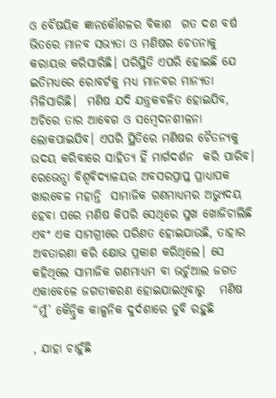ଓ ବୈଷୟିକ ଜ୍ଞାନକୌଶଳର ବିକାଶ  ଗତ ଦଶ ବର୍ଷ ଭିତରେ ମାନବ ସଭ୍ୟତା ଓ ମଣିଷର ଚେତନାକୁ କରାୟତ୍ତ କରିସାରିଛି। ପରିସ୍ଥିତି ଏପରି ହୋଇଛି ଯେ ଇତିମଧ୍ୟରେ ରୋବର୍ଟକୁ ମଧ୍ୟ ମାନବର ମାନ୍ୟତା ମିଳିସାରିଛି।  ମଣିଷ ଯଦି ଯନ୍ତ୍ରକବଳିତ ହୋଇଯିବ, ଅଚିରେ ତାର ଆବେଗ ଓ ସମ୍ବେଦନଶୀଳନା ଲୋକପାଇଯିବ। ଏପରି ସ୍ଥିତିରେ ମଣିଷର ଚୈତନ୍ୟକୁ ଉଦୟ କରିବାରେ ସାହିତ୍ୟ ହିଁ ମାର୍ଗଦର୍ଶନ  କରି ପାରିବ।  ରେଭେନ୍ସା ବିଶ୍ୱବିଦ୍ୟାଳୟର ଅବସରପ୍ରାପ୍ତ ପ୍ରାଧ୍ୟାପକ ଖାରବେଳ ମହାନ୍ତି  ସାମାଜିକ ଗଣମାଧ୍ୟମର ଅଭ୍ୟୁଦୟ ହେବା ପରେ ମଣିଷ କିପରି ସେଥିରେ ସୁଖ ଖୋଜିଚାଲିଛି ଏବଂ ଏକ ସାମଗ୍ରୀରେ ପରିଣତ ହୋଇଯାଉଛି, ତାହାର ଅବତାରଣା କରି କ୍ଷୋଭ ପ୍ରକାଶ କରିଥିଲେ। ସେ କହିଥିଲେ ସାମାଜିକ ଗଣମାଧ୍ୟମ ବା ଭର୍ଚୁଆଲ ଜଗତ ଏକାବେଳେ ଜଗତୀକରଣ ହୋଇଯାଇଥିବାରୁ   ମଣିଷ “ମୁଁ’ କୈନ୍ଦ୍ରିକ କାଳ୍ପନିକ ଦୁର୍ଦଶାରେ ଡୁବି ରହୁଛି

, ଯାହା ଚାହୁଁଛି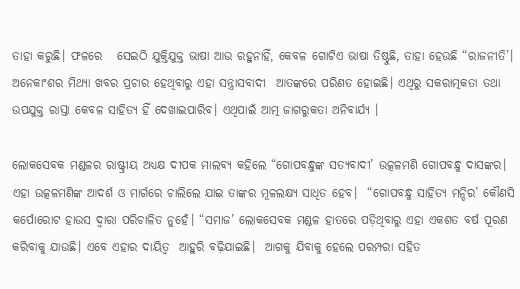ତାହା କରୁଛି। ଫଳରେ   ସେଇଠି ଯୁକ୍ତିଯୁକ୍ତ ଭାଷା ଆଉ ରହୁନାହିଁ, କେବଳ ଗୋଟିଏ ଭାଷା ତିଷ୍ଠୁଛି, ତାହା ହେଉଛି “ରାଜନୀତି’। ଅନେକାଂଶର ମିଥ୍ୟା ଖବର ପ୍ରଚାର ହେଥିବାରୁ ଏହା ସନ୍ତ୍ରାସବାଦୀ  ଆତଙ୍କରେ ପରିଣତ ହୋଇଛି। ଏଥିରୁ ସକରାତ୍ମକତା ତଥା ଉପଯୁକ୍ତ ରାସ୍ତା କେବଳ ସାହିତ୍ୟ ହିଁ ଦେଖାଇପାରିବ। ଏଥିପାଇଁ ଆତ୍ମ ଜାଗରୁକତା ଅନିବାର୍ଯ୍ୟ ।

ଲୋକସେବକ ମଣ୍ଡଳର ରାଷ୍ଟ୍ରୀୟ ଅଧ୍ୟକ୍ଷ ଦୀପକ ମାଲବ୍ୟ କହିଲେ “ଗୋପବନ୍ଧୁଙ୍କ ସତ୍ୟବାଦୀ’ ଉତ୍କଳମଣି ଗୋପବନ୍ଧୁ ଦାସଙ୍କର। ଏହା ଉତ୍କଳମଣିଙ୍କ ଆଦର୍ଶ ଓ ମାର୍ଗରେ ଚାଲିଲେ ଯାଇ ତାଙ୍କର ମୂଳଲକ୍ଷ୍ୟ ସାଧିତ ହେବ।  “ଗୋପବନ୍ଧୁ ସାହିତ୍ୟ ମନ୍ଦିର’ କୌଣସି କର୍ପୋରୋଟ ହାଉସ ଦ୍ୱାରା ପରିଚାଳିତ ନୁହେଁ। “ସମାଜ’ ଲୋକସେବକ ମଣ୍ଡଳ ହାତରେ ପଡ଼ିଥିବାରୁ ଏହା ଏକଶତ ବର୍ଷ ପୂରଣ କରିବାକୁ ଯାଉଛି। ଏବେ ଏହାର ଦାୟିତ୍ୱ  ଆହୁରି ବଢ଼ିଯାଇଛି।  ଆଗକୁ ଯିବାକୁ ହେଲେ ପରମ୍ପରା ସହିତ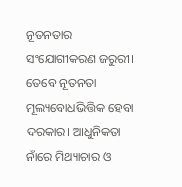ନୂତନତାର ସଂଯୋଗୀକରଣ ଜରୁରୀ। ତେବେ ନୂତନତା ମୂଲ୍ୟବୋଧଭିତ୍ତିକ ହେବା ଦରକାର। ଆଧୁନିକତା ନାଁରେ ମିଥ୍ୟାଚାର ଓ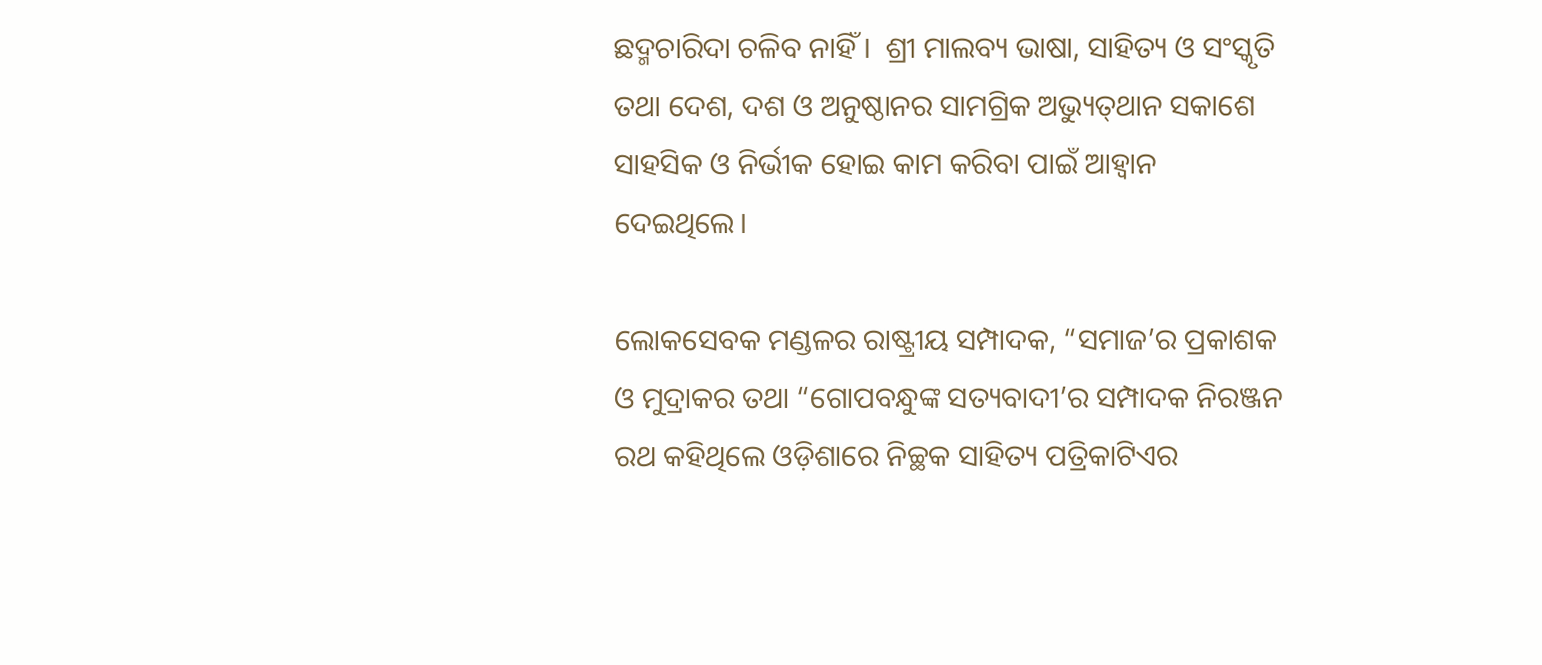ଛଦ୍ମଚାରିଦା ଚଳିବ ନାହିଁ ।  ଶ୍ରୀ ମାଲବ୍ୟ ଭାଷା, ସାହିତ୍ୟ ଓ ସଂସ୍କୃତି ତଥା ଦେଶ, ଦଶ ଓ ଅନୁଷ୍ଠାନର ସାମଗ୍ରିକ ଅଭ୍ୟୁତ୍‍ଥାନ ସକାଶେ ସାହସିକ ଓ ନିର୍ଭୀକ ହୋଇ କାମ କରିବା ପାଇଁ ଆହ୍ୱାନ ଦେଇଥିଲେ।

ଲୋକସେବକ ମଣ୍ଡଳର ରାଷ୍ଟ୍ରୀୟ ସମ୍ପାଦକ, “ସମାଜ’ର ପ୍ରକାଶକ ଓ ମୁଦ୍ରାକର ତଥା “ଗୋପବନ୍ଧୁଙ୍କ ସତ୍ୟବାଦୀ’ର ସମ୍ପାଦକ ନିରଞ୍ଜନ ରଥ କହିଥିଲେ ଓଡ଼ିଶାରେ ନିଚ୍ଛକ ସାହିତ୍ୟ ପତ୍ରିକାଟିଏର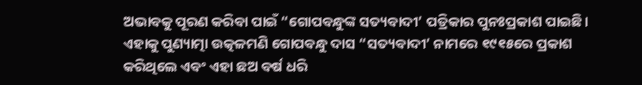ଅଭାବକୁ ପୂରଣ କରିବା ପାଇଁ “ଗୋପବନ୍ଧୁଙ୍କ ସତ୍ୟବାଦୀ’ ପତ୍ରିକାର ପୁନଃପ୍ରକାଶ ପାଇଛି। ଏହାକୁ ପୁଣ୍ୟାତ୍ମା ଉତ୍କଳମଣି ଗୋପବନ୍ଧୁ ଦାସ “ସତ୍ୟବାଦୀ’ ନାମରେ ୧୯୧୫ରେ ପ୍ରକାଶ କରିଥିଲେ ଏବଂ ଏହା ଛଅ ବର୍ଷ ଧରି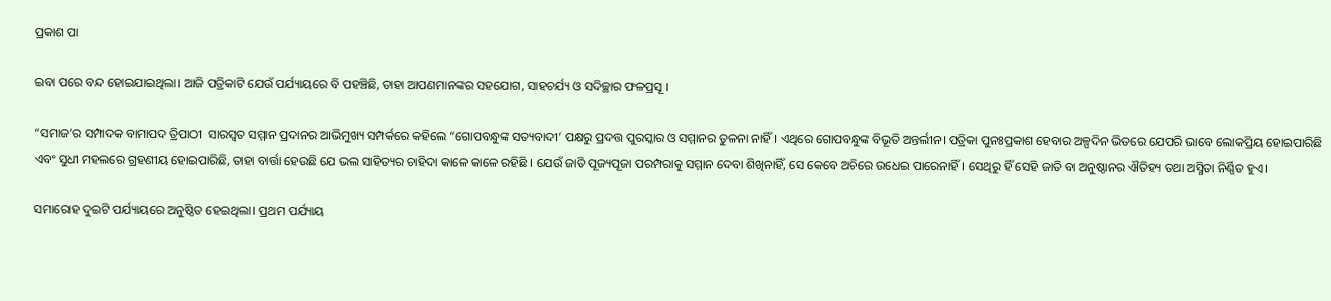ପ୍ରକାଶ ପା

ଇବା ପରେ ବନ୍ଦ ହୋଇଯାଇଥିଲା। ଆଜି ପତ୍ରିକାଟି ଯେଉଁ ପର୍ଯ୍ୟାୟରେ ବି ପହଞ୍ଚିଛି, ତାହା ଆପଣମାନଙ୍କର ସହଯୋଗ, ସାହଚର୍ଯ୍ୟ ଓ ସଦିଚ୍ଛାର ଫଳପ୍ରସୂ ।

“ସମାଜ’ର ସମ୍ପାଦକ ବାମାପଦ ତ୍ରିପାଠୀ  ସାରସ୍ୱତ ସମ୍ମାନ ପ୍ରଦାନର ଆଭିମୁଖ୍ୟ ସମ୍ପର୍କରେ କହିଲେ “ଗୋପବନ୍ଧୁଙ୍କ ସତ୍ୟବାଦୀ’ ପକ୍ଷରୁ ପ୍ରଦତ୍ତ ପୁରସ୍କାର ଓ ସମ୍ମାନର ତୁଳନା ନାହିଁ। ଏଥିରେ ଗୋପବନ୍ଧୁଙ୍କ ବିଭୂତି ଅନ୍ତର୍ଲୀନ। ପତ୍ରିକା ପୁନଃପ୍ରକାଶ ହେବାର ଅଳ୍ପଦିନ ଭିତରେ ଯେପରି ଭାବେ ଲୋକପ୍ରିୟ ହୋଇପାରିଛି ଏବଂ ସୁଧୀ ମହଲରେ ଗ୍ରହଣୀୟ ହୋଇପାରିଛି, ତାହା ବାର୍ତ୍ତା ହେଉଛି ଯେ ଭଲ ସାହିତ୍ୟର ଚାହିଦା କାଳେ କାଳେ ରହିଛି । ଯେଉଁ ଜାତି ପୂଜ୍ୟପୂଜା ପରମ୍ପରାକୁ ସମ୍ମାନ ଦେବା ଶିଖିନାହିଁ, ସେ କେବେ ଅଚିରେ ଉଧେଇ ପାରେନାହିଁ । ସେଥିରୁ ହିଁ ସେହି ଜାତି ବା ଅନୁଷ୍ଠାନର ଐତିହ୍ୟ ତଥା ଅସ୍ମିତା ନିର୍ଣ୍ଣିତ ହୁଏ।

ସମାରୋହ ଦୁଇଟି ପର୍ଯ୍ୟାୟରେ ଅନୁଷ୍ଠିତ ହେଇଥିଲା। ପ୍ରଥମ ପର୍ଯ୍ୟାୟ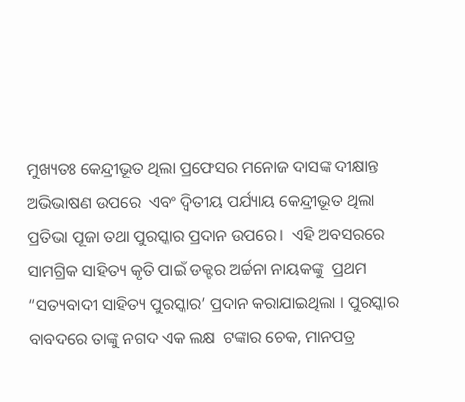ମୁଖ୍ୟତଃ କେନ୍ଦ୍ରୀଭୂତ ଥିଲା ପ୍ରଫେସର ମନୋଜ ଦାସଙ୍କ ଦୀକ୍ଷାନ୍ତ ଅଭିଭାଷଣ ଉପରେ  ଏବଂ ଦ୍ୱିତୀୟ ପର୍ଯ୍ୟାୟ କେନ୍ଦ୍ରୀଭୂତ ଥିଲା ପ୍ରତିଭା ପୂଜା ତଥା ପୁରସ୍କାର ପ୍ରଦାନ ଉପରେ।  ଏହି ଅବସରରେ ସାମଗ୍ରିକ ସାହିତ୍ୟ କୃତି ପାଇଁ ଡକ୍ଟର ଅର୍ଚ୍ଚନା ନାୟକଙ୍କୁ  ପ୍ରଥମ “ସତ୍ୟବାଦୀ ସାହିତ୍ୟ ପୁରସ୍କାର’ ପ୍ରଦାନ କରାଯାଇଥିଲା । ପୁରସ୍କାର ବାବଦରେ ତାଙ୍କୁ ନଗଦ ଏକ ଲକ୍ଷ  ଟଙ୍କାର ଚେକ, ମାନପତ୍ର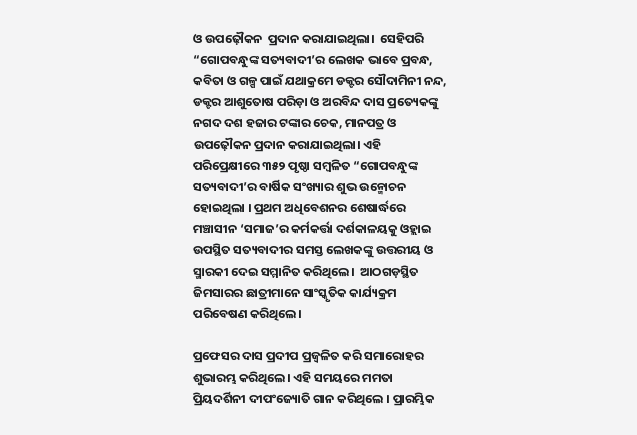ଓ ଉପଢ଼ୌକନ  ପ୍ରଦାନ କରାଯାଇଥିଲା।  ସେହିପରି  “ଗୋପବନ୍ଧୁଙ୍କ ସତ୍ୟବାଦୀ’ର ଲେଖକ ଭାବେ ପ୍ରବନ୍ଧ, କବିତା ଓ ଗଳ୍ପ ପାଇଁ ଯଥାକ୍ରମେ ଡକ୍ଟର ସୌଦାମିନୀ ନନ୍ଦ, ଡକ୍ଟର ଆଶୁତୋଷ ପରିଡ଼ା ଓ ଅରବିନ୍ଦ ଦାସ ପ୍ରତ୍ୟେକଙ୍କୁ ନଗଦ ଦଶ ହଜାର ଟଙ୍କାର ଚେକ, ମାନପତ୍ର ଓ ଉପଢ଼ୌକନ ପ୍ରଦାନ କରାଯାଇଥିଲା। ଏହି ପରିପ୍ରେକ୍ଷୀରେ ୩୫୨ ପୃଷ୍ଠା ସମ୍ବଳିତ “ଗୋପବନ୍ଧୁଙ୍କ ସତ୍ୟବାଦୀ’ର ବାର୍ଷିକ ସଂଖ୍ୟାର ଶୁଭ ଉନ୍ମୋଚନ ହୋଇଥିଲା । ପ୍ରଥମ ଅଧିବେଶନର ଶେଷାର୍ଦ୍ଧରେ ମଞ୍ଚାସୀନ ‘ସମାଜ’ର କର୍ମକର୍ତ୍ତା ଦର୍ଶକାଳୟକୁ ଓହ୍ଲାଇ ଉପସ୍ଥିତ ସତ୍ୟବାଦୀର ସମସ୍ତ ଲେଖକଙ୍କୁ ଉତ୍ତରୀୟ ଓ ସ୍ମାରକୀ ଦେଇ ସମ୍ମାନିତ କରିଥିଲେ।  ଆଠଗଡ଼ସ୍ଥିତ ଜିମସାରର ଛାତ୍ରୀମାନେ ସାଂସ୍କୃତିକ କାର୍ଯ୍ୟକ୍ରମ ପରିବେଷଣ କରିଥିଲେ।

ପ୍ରଫେସର ଦାସ ପ୍ରଦୀପ ପ୍ରଜ୍ୱଳିତ କରି ସମାରୋହର ଶୁଭାରମ୍ଭ କରିଥିଲେ। ଏହି ସମୟରେ ମମତା ପ୍ରିୟଦର୍ଶିନୀ ଦୀପଂଜ୍ୟୋତି ଗାନ କରିଥିଲେ । ପ୍ରାରମ୍ଭିକ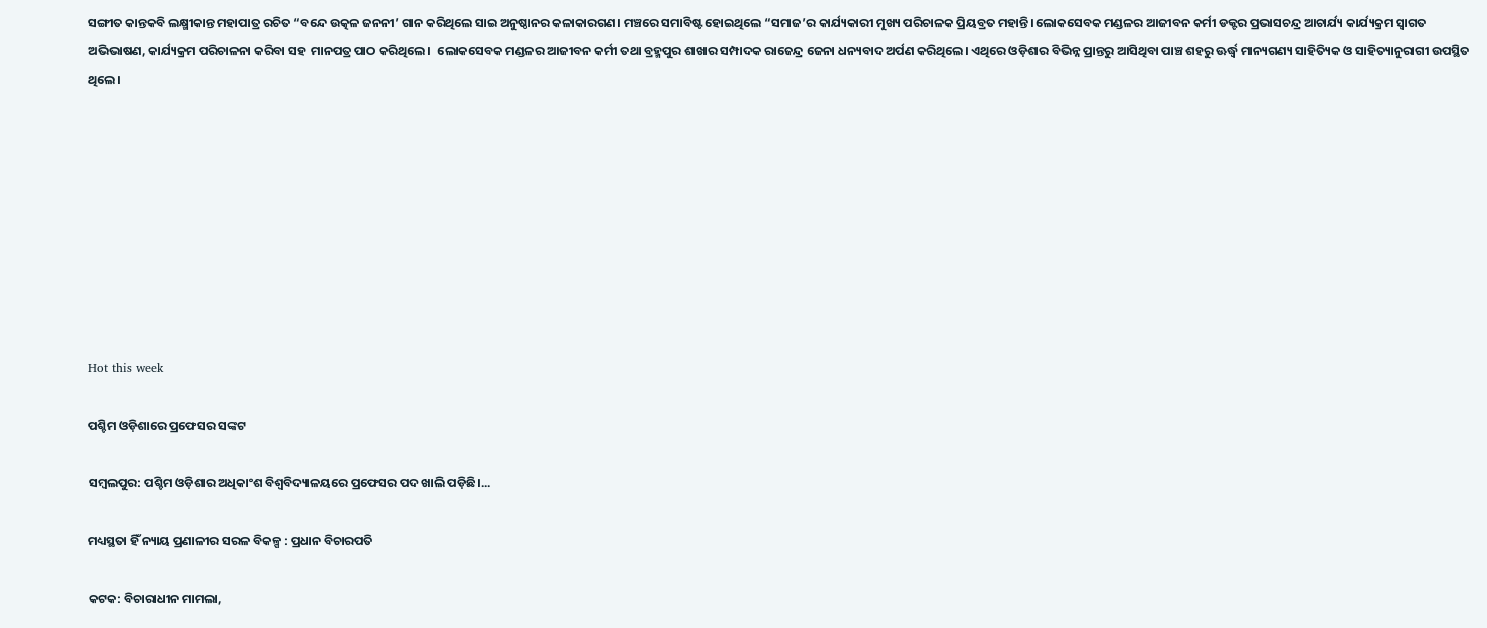ସଙ୍ଗୀତ କାନ୍ତକବି ଲକ୍ଷ୍ମୀକାନ୍ତ ମହାପାତ୍ର ରଚିତ “ବନ୍ଦେ ଉତ୍କଳ ଜନନୀ’ ଗାନ କରିଥିଲେ ସାଇ ଅନୁଷ୍ଠାନର କଳାକାରଗଣ। ମଞ୍ଚରେ ସମାବିଷ୍ଟ ହୋଇଥିଲେ “ସମାଜ’ର କାର୍ଯ୍ୟକାରୀ ମୁଖ୍ୟ ପରିଚାଳକ ପ୍ରିୟବ୍ରତ ମହାନ୍ତି। ଲୋକସେବକ ମଣ୍ଡଳର ଆଜୀବନ କର୍ମୀ ଡକ୍ଟର ପ୍ରଭାସଚନ୍ଦ୍ର ଆଚାର୍ଯ୍ୟ କାର୍ଯ୍ୟକ୍ରମ ସ୍ୱାଗତ ଅଭିଭାଷଣ, କାର୍ଯ୍ୟକ୍ରମ ପରିଚାଳନା କରିବା ସହ  ମାନପତ୍ର ପାଠ କରିଥିଲେ ।  ଲୋକସେବକ ମଣ୍ଡଳର ଆଜୀବନ କର୍ମୀ ତଥା ବ୍ରହ୍ମପୁର ଶାଖାର ସମ୍ପାଦକ ରାଜେନ୍ଦ୍ର ଜେନା ଧନ୍ୟବାଦ ଅର୍ପଣ କରିଥିଲେ। ଏଥିରେ ଓଡ଼ିଶାର ବିଭିନ୍ନ ପ୍ରାନ୍ତରୁ ଆସିଥିବା ପାଞ୍ଚ ଶହରୁ ଊର୍ଦ୍ଧ୍ୱ ମାନ୍ୟଗଣ୍ୟ ସାହିତ୍ୟିକ ଓ ସାହିତ୍ୟାନୁରାଗୀ ଉପସ୍ଥିତ ଥିଲେ।









Hot this week

ପଶ୍ଚିମ ଓଡ଼ିଶାରେ ପ୍ରଫେସର ସଙ୍କଟ

ସମ୍ବଲପୁର: ପଶ୍ଚିମ ଓଡ଼ିଶାର ଅଧିକାଂଶ ବିଶ୍ବବିଦ୍ୟାଳୟରେ ପ୍ରଫେସର ପଦ ଖାଲି ପଡ଼ିଛି।...

ମଧ୍ୟସ୍ଥତା ହିଁ ନ୍ୟାୟ ପ୍ରଣାଳୀର ସରଳ ବିକଳ୍ପ : ପ୍ରଧାନ ବିଚାରପତି

କଟକ: ବିଚାରାଧୀନ ମାମଲା,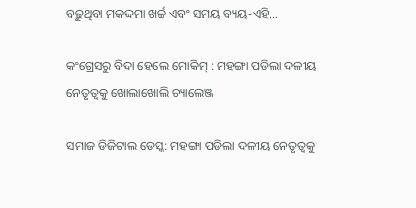ବଢ଼ୁଥିବା ମକଦ୍ଦମା ଖର୍ଚ୍ଚ ଏବଂ ସମୟ ବ୍ୟୟ-ଏହି...

କଂଗ୍ରେସରୁ ବିଦା ହେଲେ ମୋକିମ୍‌ : ମହଙ୍ଗା ପଡିଲା ଦଳୀୟ ନେତୃତ୍ୱକୁ ଖୋଲାଖୋଲି ଚ୍ୟାଲେଞ୍ଜ

ସମାଜ ଡିଜିଟାଲ ଡେସ୍କ: ମହଙ୍ଗା ପଡିଲା ଦଳୀୟ ନେତୃତ୍ୱକୁ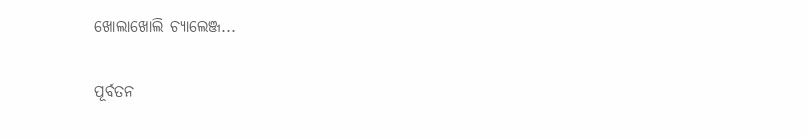ଖୋଲାଖୋଲି ଚ୍ୟାଲେଞ୍ଜ...

ପୂର୍ବତନ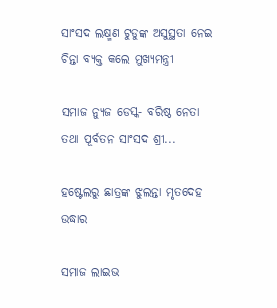ସାଂସଦ ଲକ୍ଷ୍ମଣ ଟୁଡୁଙ୍କ ଅସୁସ୍ଥତା ନେଇ ଚିନ୍ତା ବ୍ୟକ୍ତ କଲେ ମୁଖ୍ୟମନ୍ତ୍ରୀ

ସମାଜ ନ୍ୟୁଜ ଡେସ୍କ- ବରିଷ୍ଠ ନେତା ତଥା ପୂର୍ବତନ ସାଂସଦ ଶ୍ରୀ...

ହଷ୍ଟେଲରୁ ଛାତ୍ରଙ୍କ ଝୁଲନ୍ତା ମୃତଦେହ ଉଦ୍ଧାର

ସମାଜ ଲାଇଭ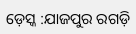ଡ଼େସ୍କ :ଯାଜପୁର ରଗଡ଼ି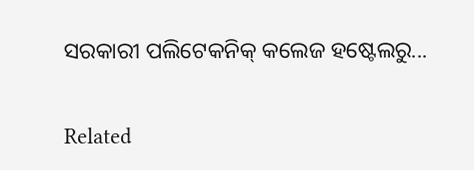ସରକାରୀ ପଲିଟେକନିକ୍ କଲେଜ ହଷ୍ଟେଲରୁ...

Related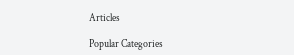Articles

Popular Categories